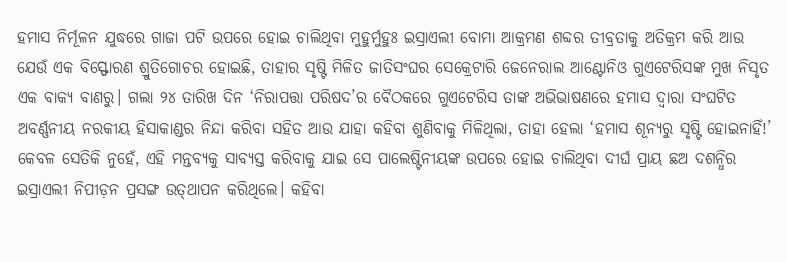ହମାସ ନିର୍ମୂଳନ ଯୁଦ୍ଧରେ ଗାଜା ପଟି ଉପରେ ହୋଇ ଚାଲିଥିବା ମୁହୁର୍ମୁହୁଃ ଇସ୍ରାଏଲୀ ବୋମା ଆକ୍ରମଣ ଶବ୍ଦର ତୀବ୍ରତାକୁ ଅତିକ୍ରମ କରି ଆଉ ଯେଉଁ ଏକ ବିସ୍ଫୋରଣ ଶ୍ରୁତିଗୋଚର ହୋଇଛି, ତାହାର ସୃଷ୍ଟି ମିଳିତ ଜାତିସଂଘର ସେକ୍ରେଟାରି ଜେନେରାଲ ଆଣ୍ଟୋନିଓ ଗୁଏଟେରିସଙ୍କ ମୁଖ ନିସୃତ ଏକ ବାକ୍ୟ ବାଣରୁ। ଗଲା ୨୪ ତାରିଖ ଦିନ ‘ନିରାପତ୍ତା ପରିଷଦ’ର ବୈଠକରେ ଗୁଏଟେରିସ ତାଙ୍କ ଅଭିଭାଷଣରେ ହମାସ ଦ୍ବାରା ସଂଘଟିତ ଅବର୍ଣ୍ଣନୀୟ ନରକୀୟ ହିସାକାଣ୍ଡର ନିନ୍ଦା କରିବା ସହିତ ଆଉ ଯାହା କହିବା ଶୁଣିବାକୁ ମିଳିଥିଲା, ତାହା ହେଲା ‘ହମାସ ଶୂନ୍ୟରୁ ସୃଷ୍ଟି ହୋଇନାହିଁ!’ କେବଳ ସେତିକି ନୁହେଁ, ଏହି ମନ୍ତବ୍ୟକୁ ସାବ୍ୟସ୍ତ କରିବାକୁ ଯାଇ ସେ ପାଲେଷ୍ଟିନୀୟଙ୍କ ଉପରେ ହୋଇ ଚାଲିଥିବା ଦୀର୍ଘ ପ୍ରାୟ ଛଅ ଦଶନ୍ଧିର ଇସ୍ରାଏଲୀ ନିପୀଡ଼ନ ପ୍ରସଙ୍ଗ ଉତ୍‌ଥାପନ କରିଥିଲେ। କହିବା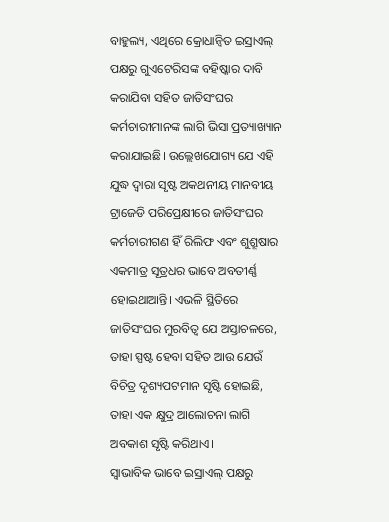ବାହୁଲ୍ୟ, ଏଥିରେ କ୍ରୋଧାନ୍ବିତ ଇସ୍ରାଏଲ୍‌ ପକ୍ଷରୁ ଗୁଏଟେରିସଙ୍କ ବହିଷ୍କାର ଦାବି କରାଯିବା ସହିତ ଜାତିସଂଘର କର୍ମଚାରୀମାନଙ୍କ ଲାଗି ଭିସା ପ୍ରତ୍ୟାଖ୍ୟାନ କରାଯାଇଛି। ଉଲ୍ଲେଖଯୋଗ୍ୟ ଯେ ଏହି ଯୁଦ୍ଧ ଦ୍ବାରା ସୃଷ୍ଟ ଅକଥନୀୟ ମାନବୀୟ ଟ୍ରାଜେଡି ପରିପ୍ରେକ୍ଷୀରେ ଜାତିସଂଘର କର୍ମଚାରୀଗଣ ହିଁ ରିଲିଫ ଏବଂ ଶୁଶ୍ରୂଷାର ଏକମାତ୍ର ସୂତ୍ରଧର ଭାବେ ଅବତୀର୍ଣ୍ଣ ହୋଇଥାଆନ୍ତି। ଏଭଳି ସ୍ଥିତିରେ ଜାତିସଂଘର ମୁରବିତ୍ବ ଯେ ଅସ୍ତାଚଳରେ, ତାହା ସ୍ପଷ୍ଟ ହେବା ସହିତ ଆଉ ଯେଉଁ ବିଚିତ୍ର ଦୃଶ୍ୟପଟମାନ ସୃଷ୍ଟି ହୋଇଛି, ତାହା ଏକ କ୍ଷୁଦ୍ର ଆଲୋଚନା ଲାଗି ଅବକାଶ ସୃଷ୍ଟି କରିଥାଏ।
ସ୍ବାଭାବିକ ଭାବେ ଇସ୍ରାଏଲ୍‌ ପକ୍ଷରୁ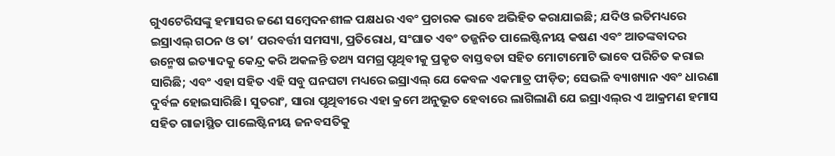ଗୁଏଟେରିସଙ୍କୁ ହମାସର ଜଣେ ସମ୍ବେଦନଶୀଳ ପକ୍ଷଧର ଏବଂ ପ୍ରଚାରକ ଭାବେ ଅଭିହିତ କରାଯାଇଛି; ଯଦିଓ ଇତିମଧ୍ୟରେ ଇସ୍ରାଏଲ୍‌ ଗଠନ ଓ ତା’ ପରବର୍ତ୍ତୀ ସମସ୍ୟା, ପ୍ରତିରୋଧ, ସଂଘାତ ଏବଂ ତଜ୍ଜନିତ ପାଲେଷ୍ଟିନୀୟ କଷଣ ଏବଂ ଆତଙ୍କବାଦର ଉନ୍ମେଷ ଇତ୍ୟାଦକୁ କେନ୍ଦ୍ର କରି ଅକଳନ୍ତି ତଥ୍ୟ ସମଗ୍ର ପୃଥିବୀକୁ ପ୍ରକୃତ ବାସ୍ତବତା ସହିତ ମୋଟାମୋଟି ଭାବେ ପରିଚିତ କରାଇ ସାରିଛି; ଏବଂ ଏହା ସହିତ ଏହି ସବୁ ଘନଘଟା ମଧ୍ୟରେ ଇସ୍ରାଏଲ୍‌ ଯେ କେବଳ ଏକମାତ୍ର ପୀଡ଼ିତ; ସେଭଳି ବ୍ୟାଖ୍ୟାନ ଏବଂ ଧାରଣା ଦୁର୍ବଳ ହୋଇସାରିଛି। ସୁତରାଂ, ସାରା ପୃଥିବୀରେ ଏହା କ୍ରମେ ଅନୁଭୂତ ହେବାରେ ଲାଗିଲାଣି ଯେ ଇସ୍ରାଏଲ୍‌ର ଏ ଆକ୍ରମଣ ହମାସ ସହିତ ଗାଜାସ୍ଥିତ ପାଲେଷ୍ଟିନୀୟ ଜନବସତିକୁ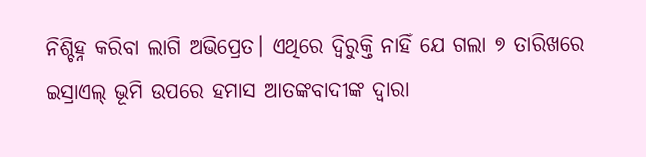ନିଶ୍ଚିହ୍ନ କରିବା ଲାଗି ଅଭିପ୍ରେତ। ଏଥିରେ ଦ୍ବିରୁକ୍ତି ନାହିଁ ଯେ ଗଲା ୭ ତାରିଖରେ ଇସ୍ରାଏଲ୍‌ ଭୂମି ଉପରେ ହମାସ ଆତଙ୍କବାଦୀଙ୍କ ଦ୍ବାରା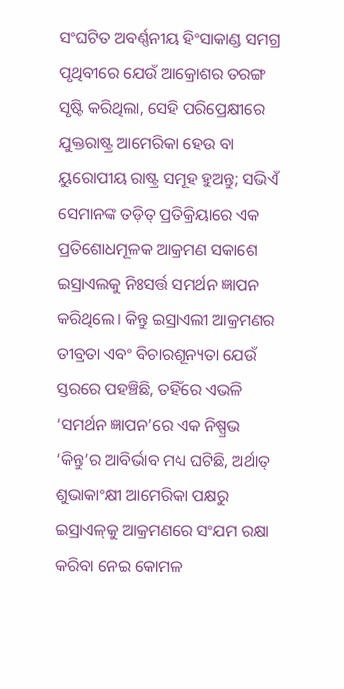ସଂଘଟିତ ଅବର୍ଣ୍ଣନୀୟ ହିଂସାକାଣ୍ଡ ସମଗ୍ର ପୃଥିବୀରେ ଯେଉଁ ଆକ୍ରୋଶର ତରଙ୍ଗ ସୃଷ୍ଟି କରିଥିଲା, ସେହି ପରିପ୍ରେକ୍ଷୀରେ ଯୁକ୍ତରାଷ୍ଟ୍ର ଆମେରିକା ହେଉ ବା ୟୁରୋପୀୟ ରାଷ୍ଟ୍ର ସମୂହ ହୁଅନ୍ତୁ; ସଭିଏଁ ସେମାନଙ୍କ ତଡ଼ିତ୍‌ ପ୍ରତିକ୍ରିୟାରେ ଏକ ପ୍ରତିଶୋଧମୂଳକ ଆକ୍ରମଣ ସକାଶେ ଇସ୍ରାଏଲକୁ ନିଃସର୍ତ୍ତ ସମର୍ଥନ ଜ୍ଞାପନ କରିଥିଲେ। କିନ୍ତୁ ଇସ୍ରାଏଲୀ ଆକ୍ରମଣର ତୀବ୍ରତା ଏବଂ ବିଚାରଶୂନ୍ୟତା ଯେଉଁ ସ୍ତରରେ ପହଞ୍ଚିଛି, ତହିଁରେ ଏଭଳି ‘ସମର୍ଥନ ଜ୍ଞାପନ’ରେ ଏକ ନିଷ୍ପ୍ରଭ ‘କିନ୍ତୁ’ର ଆବିର୍ଭାବ ମଧ୍ୟ ଘଟିଛି, ଅର୍ଥାତ୍‌ ଶୁଭାକାଂକ୍ଷୀ ଆମେରିକା ପକ୍ଷରୁ ଇସ୍ରାଏଳ୍‌କୁ ଆକ୍ରମଣରେ ସଂଯମ ରକ୍ଷା କରିବା ନେଇ କୋମଳ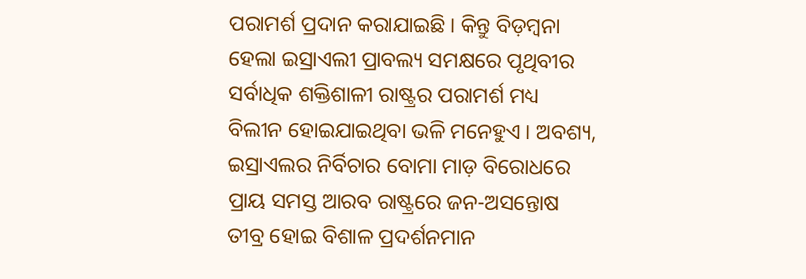ପରାମର୍ଶ ପ୍ରଦାନ କରାଯାଇଛି। କିନ୍ତୁ ବିଡ଼ମ୍ବନା ହେଲା ଇସ୍ରାଏଲୀ ପ୍ରାବଲ୍ୟ ସମକ୍ଷରେ ପୃଥିବୀର ସର୍ବାଧିକ ଶକ୍ତିଶାଳୀ ରାଷ୍ଟ୍ରର ପରାମର୍ଶ ମଧ୍ୟ ବିଲୀନ ହୋଇଯାଇଥିବା ଭଳି ମନେହୁଏ। ଅବଶ୍ୟ, ଇସ୍ରାଏଲର ନିର୍ବିଚାର ବୋମା ମାଡ଼ ବିରୋଧରେ ପ୍ରାୟ ସମସ୍ତ ଆରବ ରାଷ୍ଟ୍ରରେ ଜନ-ଅସନ୍ତୋଷ ତୀବ୍ର ହୋଇ ବିଶାଳ ପ୍ରଦର୍ଶନମାନ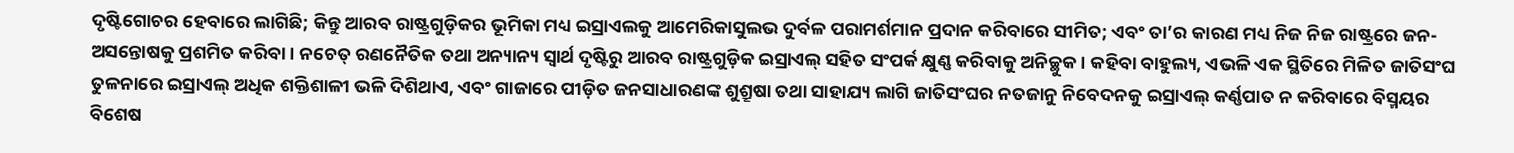ଦୃଷ୍ଟିଗୋଚର ହେବାରେ ଲାଗିଛି; କିନ୍ତୁ ଆରବ ରାଷ୍ଟ୍ରଗୁଡ଼ିକର ଭୂମିକା ମଧ୍ୟ ଇସ୍ରାଏଲକୁ ଆମେରିକାସୁଲଭ ଦୁର୍ବଳ ପରାମର୍ଶମାନ ପ୍ରଦାନ କରିବାରେ ସୀମିତ; ଏବଂ ତା’ର କାରଣ ମଧ୍ୟ ନିଜ ନିଜ ରାଷ୍ଟ୍ରରେ ଜନ-ଅସନ୍ତୋଷକୁ ପ୍ରଶମିତ କରିବା। ନଚେତ୍‌ ରଣନୈତିକ ତଥା ଅନ୍ୟାନ୍ୟ ସ୍ବାର୍ଥ ଦୃଷ୍ଟିରୁ ଆରବ ରାଷ୍ଟ୍ରଗୁଡ଼ିକ ଇସ୍ରାଏଲ୍ ସହିତ ସଂପର୍କ କ୍ଷୁଣ୍ଣ କରିବାକୁ ଅନିଚ୍ଛୁକ। କହିବା ବାହୁଲ୍ୟ, ଏଭଳି ଏକ ସ୍ଥିତିରେ ମିଳିତ ଜାତିସଂଘ ତୁଳନାରେ ଇସ୍ରାଏଲ୍‌ ଅଧିକ ଶକ୍ତିଶାଳୀ ଭଳି ଦିଶିଥାଏ, ଏବଂ ଗାଜାରେ ପୀଡ଼ିତ ଜନସାଧାରଣଙ୍କ ଶୁଶ୍ରୂଷା ତଥା ସାହାଯ୍ୟ ଲାଗି ଜାତିସଂଘର ନତଜାନୁ ନିବେଦନକୁ ଇସ୍ରାଏଲ୍‌ କର୍ଣ୍ଣପାତ ନ କରିବାରେ ବିସ୍ମୟର ବିଶେଷ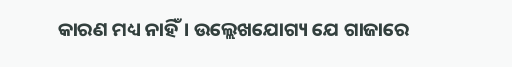କାରଣ ମଧ୍ୟ ନାହିଁ। ଉଲ୍ଲେଖଯୋଗ୍ୟ ଯେ ଗାଜାରେ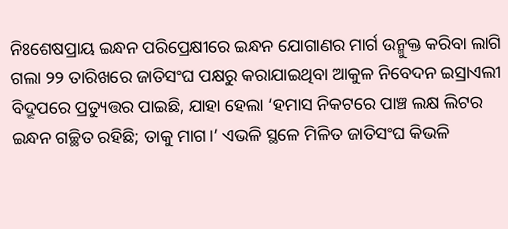ନିଃଶେଷପ୍ରାୟ ଇନ୍ଧନ ପରିପ୍ରେକ୍ଷୀରେ ଇନ୍ଧନ ଯୋଗାଣର ମାର୍ଗ ଉନ୍ମୁକ୍ତ କରିବା ଲାଗି ଗଲା ୨୨ ତାରିଖରେ ଜାତିସଂଘ ପକ୍ଷରୁ କରାଯାଇଥିବା ଆ‌କୁଳ ନିବେଦନ ଇସ୍ରାଏଲୀ ବିଦ୍ରୂପରେ ପ୍ରତ୍ୟୁତ୍ତର ପାଇଛି, ଯାହା ହେଲା ‘ହମାସ ନିକଟରେ ପାଞ୍ଚ ଲକ୍ଷ ଲିଟର ଇନ୍ଧନ ଗଚ୍ଛିତ ରହିଛି; ତାକୁ ମାଗ।’ ଏଭଳି ସ୍ଥଳେ ମିଳିତ ଜାତିସଂଘ କିଭଳି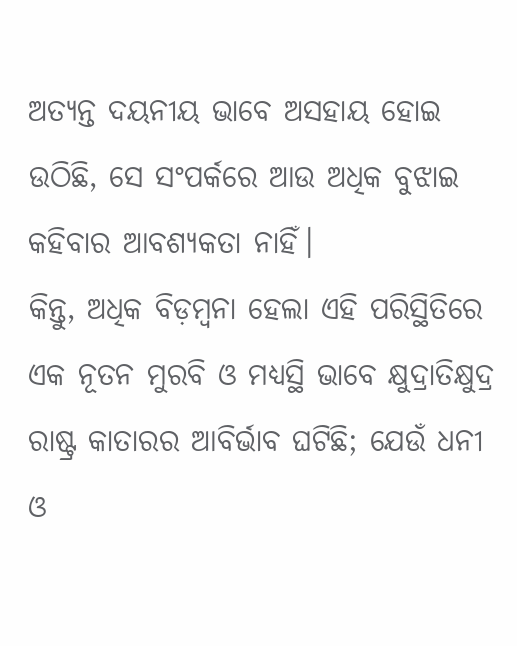ଅତ୍ୟନ୍ତ ଦୟନୀୟ ଭାବେ ଅସହାୟ ହୋଇ ଉଠିଛି, ସେ ସଂପର୍କରେ ଆଉ ଅଧିକ ବୁଝାଇ କହିବାର ଆବଶ୍ୟକତା ନାହିଁ।
କିନ୍ତୁ, ଅଧିକ ବିଡ଼ମ୍ବନା ହେଲା ଏହି ପରିସ୍ଥିତିରେ ଏକ ନୂତନ ମୁରବି ଓ ମଧ୍ୟସ୍ଥି ଭାବେ କ୍ଷୁଦ୍ରାତିକ୍ଷୁଦ୍ର ରାଷ୍ଟ୍ର କାତାରର ଆବିର୍ଭାବ ଘଟିଛି; ଯେଉଁ ଧନୀ ଓ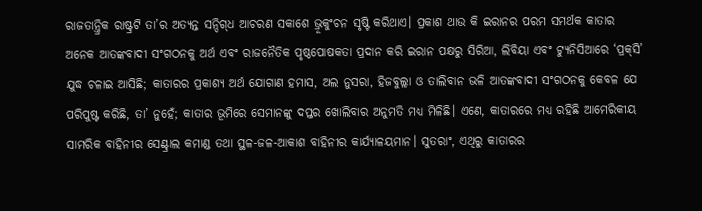ରାଜତାନ୍ତ୍ରିକ ରାଷ୍ଟ୍ରଟି ତା’ର ଅତ୍ୟନ୍ତ ସନ୍ଦିଗ୍‌ଧ ଆଚରଣ ସକାଶେ ଭ୍ରୂକୁଂଚନ ସୃଷ୍ଟି କରିଥାଏ। ପ୍ରକାଶ ଥାଉ କି ଇରାନର ପରମ ସମର୍ଥକ କାତାର ଅନେକ ଆତଙ୍କବାଦୀ ସଂଗଠନକୁ ଅର୍ଥ ଏବଂ ରାଜନୈତିକ ପୃଷ୍ଠପୋଷକତା ପ୍ରଦାନ କରି ଇରାନ ପକ୍ଷରୁ ସିରିଆ, ଲିବିୟା ଏବଂ ଟ୍ୟୁନିସିଆରେ ‘ପ୍ରକ୍‌ସି’ ଯୁଦ୍ଧ ଚଳାଇ ଆସିଛି; କାତାରର ପ୍ରକାଶ୍ୟ ଅର୍ଥ ଯୋଗାଣ ହମାସ, ଅଲ ନୁସରା, ହିଜବୁଲ୍ଲା ଓ ତାଲିବାନ ଭଳି ଆତଙ୍କବାଦୀ ସଂଗଠନକୁ କେବଳ ଯେ ପରିପୁଷ୍ଟ କରିଛି, ତା’ ନୁହେଁ; କାତାର ଭୂମିରେ ସେମାନଙ୍କୁ ଦପ୍ତର ଖୋଲିବାର ଅନୁମତି ମଧ୍ୟ ମିଳିଛି। ଏଣେ, କାତାରରେ ମଧ୍ୟ ରହିଛି ଆମେରିକୀୟ ସାମରିକ ବାହିନୀର ସେଣ୍ଟ୍ରାଲ କମାଣ୍ଡ ତଥା ସ୍ଥଳ-ଜଳ-ଆକାଶ ବାହିନୀର କାର୍ଯ୍ୟାଳୟମାନ। ସୁତରାଂ, ଏଥିରୁ କାତାରର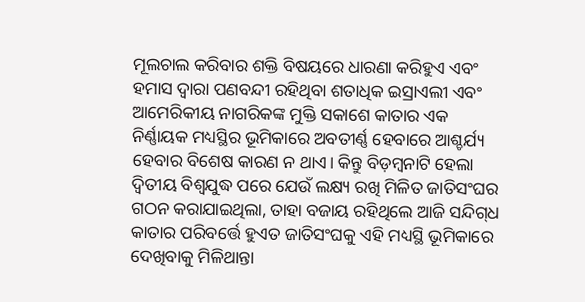ମୂଲଚାଲ କରିବାର ଶକ୍ତି ବିଷୟରେ ଧାରଣା କରିହୁଏ ଏବଂ ହମାସ ଦ୍ବାରା ପଣବନ୍ଦୀ ରହିଥିବା ଶତାଧିକ ଇସ୍ରାଏଲୀ ଏବଂ ଆମେରିକୀୟ ନାଗରିକଙ୍କ ମୁକ୍ତି ସକାଶେ କାତାର ଏକ ନିର୍ଣ୍ଣାୟକ ମଧ୍ୟସ୍ଥିର ଭୂମିକାରେ ଅବତୀର୍ଣ୍ଣ ହେବାରେ ଆଶ୍ଚର୍ଯ୍ୟ ହେବାର ବିଶେଷ କାରଣ ନ ଥାଏ। କିନ୍ତୁ ବିଡ଼ମ୍ବନାଟି ହେଲା ଦ୍ବିତୀୟ ବିଶ୍ବଯୁଦ୍ଧ ପରେ ଯେଉଁ ଲକ୍ଷ୍ୟ ରଖି ମିଳିତ ଜାତିସଂଘର ଗଠନ କରାଯାଇଥିଲା, ତାହା ବଜାୟ ରହିଥିଲେ ଆଜି ସନ୍ଦିଗ୍‌ଧ କାତାର ପରିବର୍ତ୍ତେ ହୁଏତ ଜାତିସଂଘକୁ ଏହି ମଧ୍ୟସ୍ଥି ଭୂମିକାରେ ଦେଖିବାକୁ ମିଳିଥାନ୍ତା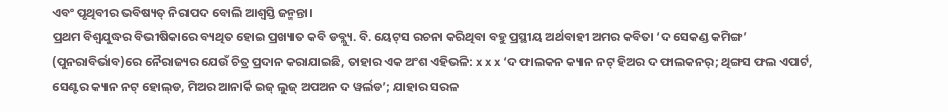ଏବଂ ପୃଥିବୀର ଭବିଷ୍ୟତ୍‌ ନିରାପଦ ବୋଲି ଆଶ୍ବସ୍ତି ଜନ୍ମନ୍ତା।
ପ୍ରଥମ ବିଶ୍ବଯୁଦ୍ଧର ବିଭୀଷିକାରେ ବ୍ୟଥିତ ହୋଇ ପ୍ରଖ୍ୟାତ କବି ଡବ୍ଲ୍ୟୁ. ବି. ୟେଟ୍‌ସ ରଚନା କରିଥିବା ବହୁ ପ୍ରସ୍ଥୀୟ ଅର୍ଥବାହୀ ଅମର କବିତା ‘ଦ ସେକଣ୍ଡ କମିଙ୍ଗ’ (ପୁନରାବିର୍ଭାବ)ରେ ନୈରାଜ୍ୟର ଯେଉଁ ଚିତ୍ର ପ୍ରଦାନ କରାଯାଇଛି, ତାହାର ଏକ ଅଂଶ ଏହିଭଳି: x x x ‘ଦ ଫାଲକନ କ୍ୟାନ ନଟ୍‌ ହିଅର ଦ ଫାଲକନର୍‌; ଥିଙ୍ଗସ ଫଲ ଏପାର୍ଟ, ସେଣ୍ଟର କ୍ୟାନ ନଟ୍‌ ହୋଲ୍‌ଡ, ମିଅର ଆନାର୍କି ଇଜ୍‌ ଲୁଜ୍‌ ଅପଅନ ଦ ୱର୍ଲଡ’; ଯାହାର ସରଳ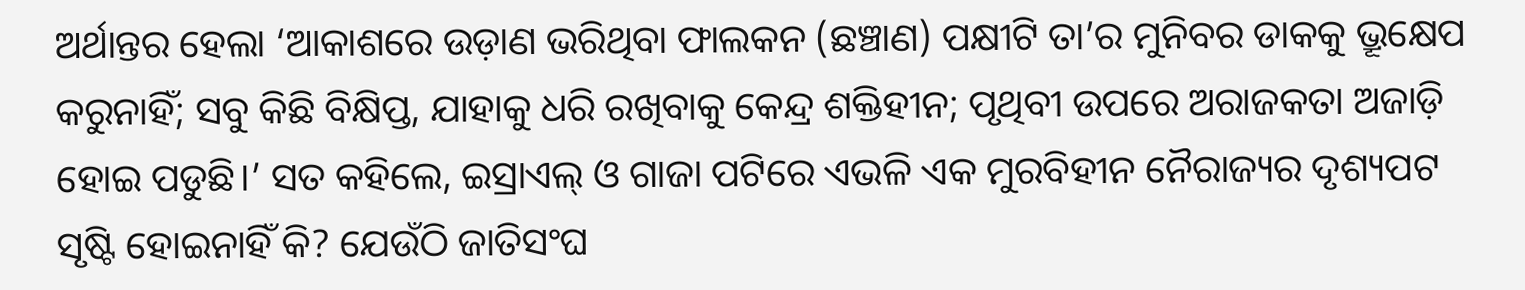ଅର୍ଥାନ୍ତର ହେଲା ‘ଆକାଶରେ ଉଡ଼ାଣ ଭରିଥିବା ଫାଲକନ (ଛଞ୍ଚାଣ) ପକ୍ଷୀଟି ତା’ର ମୁନିବର ଡାକକୁ ଭ୍ରୂକ୍ଷେପ କରୁନାହିଁ; ସବୁ କିଛି ବିକ୍ଷିପ୍ତ, ଯାହାକୁ ଧରି ରଖିବାକୁ କେନ୍ଦ୍ର ଶକ୍ତିହୀନ; ପୃଥିବୀ ଉପରେ ଅରାଜକତା ଅଜାଡ଼ି ହୋଇ ପଡୁଛି।’ ସତ କହିଲେ, ଇସ୍ରାଏଲ୍‌ ଓ ଗାଜା ପଟିରେ ଏଭଳି ଏକ ମୁରବିହୀନ ନୈରାଜ୍ୟର ଦୃଶ୍ୟପଟ ସୃଷ୍ଟି ହୋଇନାହିଁ କି? ଯେଉଁଠି ଜାତିସଂଘ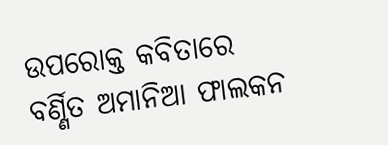ଉପରୋକ୍ତ କବିତାରେ ବର୍ଣ୍ଣିତ ଅମାନିଆ ଫାଲକନ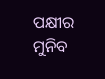ପକ୍ଷୀର ମୁନିବ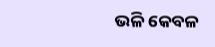ଭଳି କେବଳ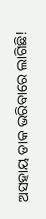ଅସହାୟ ଡାକ ଭରିବାରେ ଲାଗିଛି!